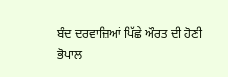ਬੰਦ ਦਰਵਾਜ਼ਿਆਂ ਪਿੱਛੇ ਔਰਤ ਦੀ ਹੋਣੀ
ਭੋਪਾਲ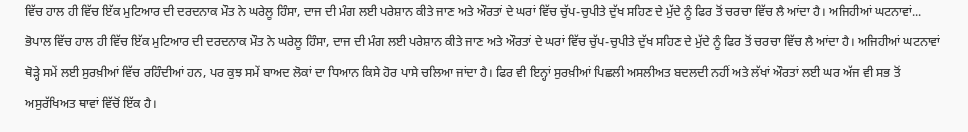ਵਿੱਚ ਹਾਲ ਹੀ ਵਿੱਚ ਇੱਕ ਮੁਟਿਆਰ ਦੀ ਦਰਦਨਾਕ ਮੌਤ ਨੇ ਘਰੇਲੂ ਹਿੰਸਾ, ਦਾਜ ਦੀ ਮੰਗ ਲਈ ਪਰੇਸ਼ਾਨ ਕੀਤੇ ਜਾਣ ਅਤੇ ਔਰਤਾਂ ਦੇ ਘਰਾਂ ਵਿੱਚ ਚੁੱਪ-ਚੁਪੀਤੇ ਦੁੱਖ ਸਹਿਣ ਦੇ ਮੁੱਦੇ ਨੂੰ ਫਿਰ ਤੋਂ ਚਰਚਾ ਵਿੱਚ ਲੈ ਆਂਦਾ ਹੈ। ਅਜਿਹੀਆਂ ਘਟਨਾਵਾਂ...
ਭੋਪਾਲ ਵਿੱਚ ਹਾਲ ਹੀ ਵਿੱਚ ਇੱਕ ਮੁਟਿਆਰ ਦੀ ਦਰਦਨਾਕ ਮੌਤ ਨੇ ਘਰੇਲੂ ਹਿੰਸਾ, ਦਾਜ ਦੀ ਮੰਗ ਲਈ ਪਰੇਸ਼ਾਨ ਕੀਤੇ ਜਾਣ ਅਤੇ ਔਰਤਾਂ ਦੇ ਘਰਾਂ ਵਿੱਚ ਚੁੱਪ-ਚੁਪੀਤੇ ਦੁੱਖ ਸਹਿਣ ਦੇ ਮੁੱਦੇ ਨੂੰ ਫਿਰ ਤੋਂ ਚਰਚਾ ਵਿੱਚ ਲੈ ਆਂਦਾ ਹੈ। ਅਜਿਹੀਆਂ ਘਟਨਾਵਾਂ ਥੋੜ੍ਹੇ ਸਮੇਂ ਲਈ ਸੁਰਖ਼ੀਆਂ ਵਿੱਚ ਰਹਿੰਦੀਆਂ ਹਨ, ਪਰ ਕੁਝ ਸਮੇਂ ਬਾਅਦ ਲੋਕਾਂ ਦਾ ਧਿਆਨ ਕਿਸੇ ਹੋਰ ਪਾਸੇ ਚਲਿਆ ਜਾਂਦਾ ਹੈ। ਫਿਰ ਵੀ ਇਨ੍ਹਾਂ ਸੁਰਖ਼ੀਆਂ ਪਿਛਲੀ ਅਸਲੀਅਤ ਬਦਲਦੀ ਨਹੀਂ ਅਤੇ ਲੱਖਾਂ ਔਰਤਾਂ ਲਈ ਘਰ ਅੱਜ ਵੀ ਸਭ ਤੋਂ ਅਸੁਰੱਖਿਅਤ ਥਾਵਾਂ ਵਿੱਚੋਂ ਇੱਕ ਹੈ।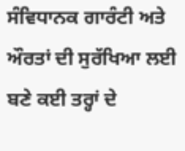ਸੰਵਿਧਾਨਕ ਗਾਰੰਟੀ ਅਤੇ ਔਰਤਾਂ ਦੀ ਸੁਰੱਖਿਆ ਲਈ ਬਣੇ ਕਈ ਤਰ੍ਹਾਂ ਦੇ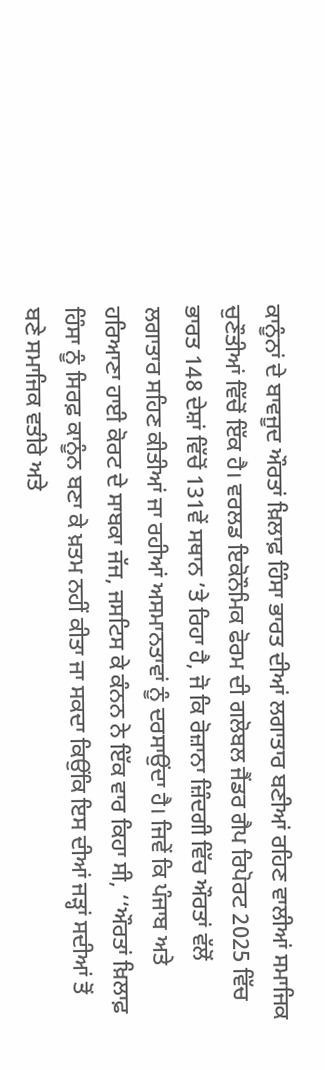ਕਾਨੂੰਨਾਂ ਦੇ ਬਾਵਜੂਦ ਔਰਤਾਂ ਖ਼ਿਲਾਫ਼ ਹਿੰਸਾ ਭਾਰਤ ਦੀਆਂ ਲਗਾਤਾਰ ਬਣੀਆਂ ਰਹਿਣ ਵਾਲੀਆਂ ਸਮਾਜਿਕ ਚੁਣੌਤੀਆਂ ਵਿੱਚੋਂ ਇੱਕ ਹੈ। ਵਰਲਡ ਇਕੋਨੌਮਿਕ ਫੋਰਮ ਦੀ ਗਲੋਬਲ ਜੈਂਡਰ ਗੈਪ ਰਿਪੋਰਟ 2025 ਵਿੱਚ ਭਾਰਤ 148 ਦੇਸ਼ਾਂ ਵਿੱਚੋਂ 131ਵੇਂ ਸਥਾਨ ’ਤੇ ਰਿਹਾ ਹੈ, ਜੋ ਕਿ ਰੋਜ਼ਾਨਾ ਜ਼ਿੰਦਗੀ ਵਿੱਚ ਔਰਤਾਂ ਵੱਲੋਂ ਲਗਾਤਾਰ ਸਹਿਣ ਕੀਤੀਆਂ ਜਾ ਰਹੀਆਂ ਅਸਮਾਨਤਾਵਾਂ ਨੂੰ ਦਰਸਾਉਂਦਾ ਹੈ। ਜਿਵੇਂ ਕਿ ਪੰਜਾਬ ਅਤੇ ਹਰਿਆਣਾ ਹਾਈ ਕੋਰਟ ਦੇ ਸਾਬਕਾ ਜੱਜ, ਜਸਟਿਸ ਕੇ ਕੰਨਨ ਨੇ ਇੱਕ ਵਾਰ ਕਿਹਾ ਸੀ, ‘‘ਔਰਤਾਂ ਖ਼ਿਲਾਫ਼ ਹਿੰਸਾ ਨੂੰ ਸਿਰਫ਼ ਕਾਨੂੰਨ ਬਣਾ ਕੇ ਖ਼ਤਮ ਨਹੀਂ ਕੀਤਾ ਜਾ ਸਕਦਾ ਕਿਉਂਕਿ ਇਸ ਦੀਆਂ ਜੜ੍ਹਾਂ ਸਦੀਆਂ ਤੋਂ ਬਣੇ ਸਮਾਜਿਕ ਵਤੀਰੇ ਅਤੇ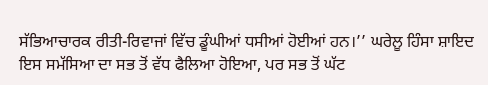ਸੱਭਿਆਚਾਰਕ ਰੀਤੀ-ਰਿਵਾਜਾਂ ਵਿੱਚ ਡੂੰਘੀਆਂ ਧਸੀਆਂ ਹੋਈਆਂ ਹਨ।’’ ਘਰੇਲੂ ਹਿੰਸਾ ਸ਼ਾਇਦ ਇਸ ਸਮੱਸਿਆ ਦਾ ਸਭ ਤੋਂ ਵੱਧ ਫੈਲਿਆ ਹੋਇਆ, ਪਰ ਸਭ ਤੋਂ ਘੱਟ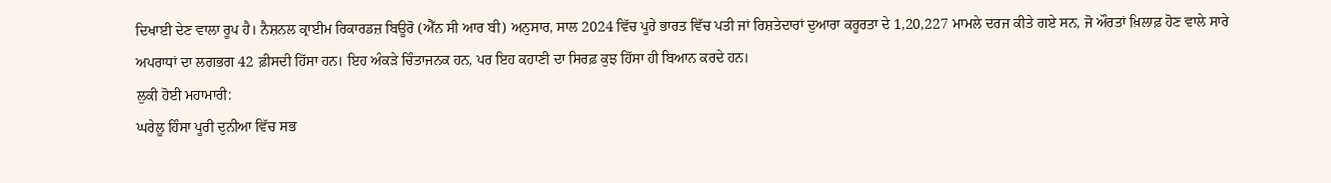ਦਿਖਾਈ ਦੇਣ ਵਾਲਾ ਰੂਪ ਹੈ। ਨੈਸ਼ਨਲ ਕ੍ਰਾਈਮ ਰਿਕਾਰਡਜ਼ ਬਿਊਰੋ (ਐੱਨ ਸੀ ਆਰ ਬੀ) ਅਨੁਸਾਰ, ਸਾਲ 2024 ਵਿੱਚ ਪੂਰੇ ਭਾਰਤ ਵਿੱਚ ਪਤੀ ਜਾਂ ਰਿਸ਼ਤੇਦਾਰਾਂ ਦੁਆਰਾ ਕਰੂਰਤਾ ਦੇ 1,20,227 ਮਾਮਲੇ ਦਰਜ ਕੀਤੇ ਗਏ ਸਨ, ਜੋ ਔਰਤਾਂ ਖ਼ਿਲਾਫ਼ ਹੋਣ ਵਾਲੇ ਸਾਰੇ ਅਪਰਾਧਾਂ ਦਾ ਲਗਭਗ 42 ਫ਼ੀਸਦੀ ਹਿੱਸਾ ਹਨ। ਇਹ ਅੰਕੜੇ ਚਿੰਤਾਜਨਕ ਹਨ, ਪਰ ਇਹ ਕਹਾਣੀ ਦਾ ਸਿਰਫ਼ ਕੁਝ ਹਿੱਸਾ ਹੀ ਬਿਆਨ ਕਰਦੇ ਹਨ।
ਲੁਕੀ ਹੋਈ ਮਹਾਮਾਰੀ:
ਘਰੇਲੂ ਹਿੰਸਾ ਪੂਰੀ ਦੁਨੀਆ ਵਿੱਚ ਸਭ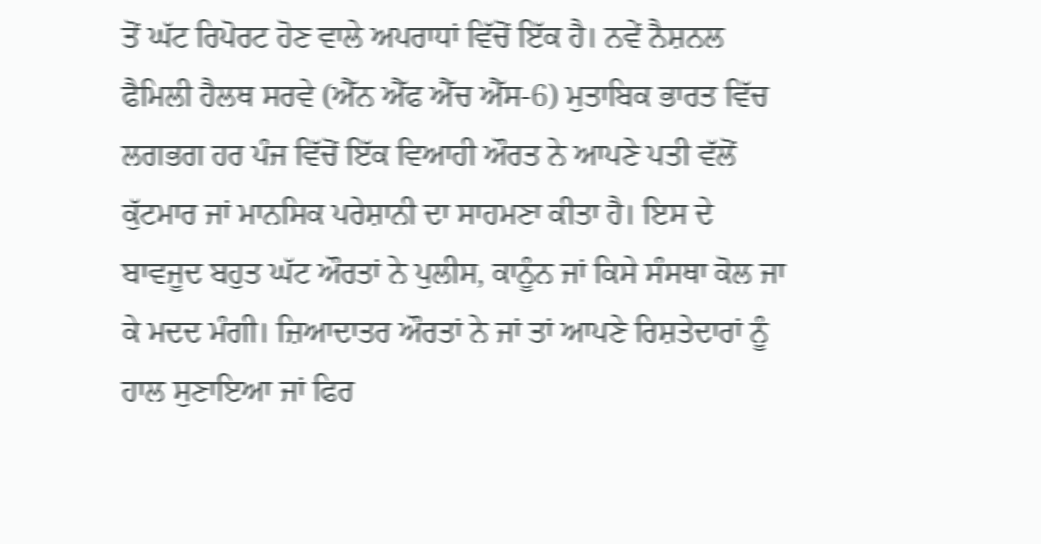ਤੋਂ ਘੱਟ ਰਿਪੋਰਟ ਹੋਣ ਵਾਲੇ ਅਪਰਾਧਾਂ ਵਿੱਚੋਂ ਇੱਕ ਹੈ। ਨਵੇਂ ਨੈਸ਼ਨਲ ਫੈਮਿਲੀ ਹੈਲਥ ਸਰਵੇ (ਐੱਨ ਐੱਫ ਐੱਚ ਐੱਸ-6) ਮੁਤਾਬਿਕ ਭਾਰਤ ਵਿੱਚ ਲਗਭਗ ਹਰ ਪੰਜ ਵਿੱਚੋਂ ਇੱਕ ਵਿਆਹੀ ਔਰਤ ਨੇ ਆਪਣੇ ਪਤੀ ਵੱਲੋਂ ਕੁੱਟਮਾਰ ਜਾਂ ਮਾਨਸਿਕ ਪਰੇਸ਼ਾਨੀ ਦਾ ਸਾਹਮਣਾ ਕੀਤਾ ਹੈ। ਇਸ ਦੇ ਬਾਵਜੂਦ ਬਹੁਤ ਘੱਟ ਔਰਤਾਂ ਨੇ ਪੁਲੀਸ, ਕਾਨੂੰਨ ਜਾਂ ਕਿਸੇ ਸੰਸਥਾ ਕੋਲ ਜਾ ਕੇ ਮਦਦ ਮੰਗੀ। ਜ਼ਿਆਦਾਤਰ ਔਰਤਾਂ ਨੇ ਜਾਂ ਤਾਂ ਆਪਣੇ ਰਿਸ਼ਤੇਦਾਰਾਂ ਨੂੰ ਹਾਲ ਸੁਣਾਇਆ ਜਾਂ ਫਿਰ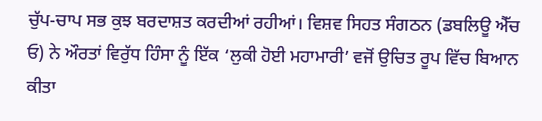ਚੁੱਪ-ਚਾਪ ਸਭ ਕੁਝ ਬਰਦਾਸ਼ਤ ਕਰਦੀਆਂ ਰਹੀਆਂ। ਵਿਸ਼ਵ ਸਿਹਤ ਸੰਗਠਨ (ਡਬਲਿਊ ਐੱਚ ਓ) ਨੇ ਔਰਤਾਂ ਵਿਰੁੱਧ ਹਿੰਸਾ ਨੂੰ ਇੱਕ ‘ਲੁਕੀ ਹੋਈ ਮਹਾਮਾਰੀ’ ਵਜੋਂ ਉਚਿਤ ਰੂਪ ਵਿੱਚ ਬਿਆਨ ਕੀਤਾ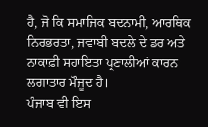ਹੈ, ਜੋ ਕਿ ਸਮਾਜਿਕ ਬਦਨਾਮੀ, ਆਰਥਿਕ ਨਿਰਭਰਤਾ, ਜਵਾਬੀ ਬਦਲੇ ਦੇ ਡਰ ਅਤੇ ਨਾਕਾਫ਼ੀ ਸਹਾਇਤਾ ਪ੍ਰਣਾਲੀਆਂ ਕਾਰਨ ਲਗਾਤਾਰ ਮੌਜੂਦ ਹੈ।
ਪੰਜਾਬ ਵੀ ਇਸ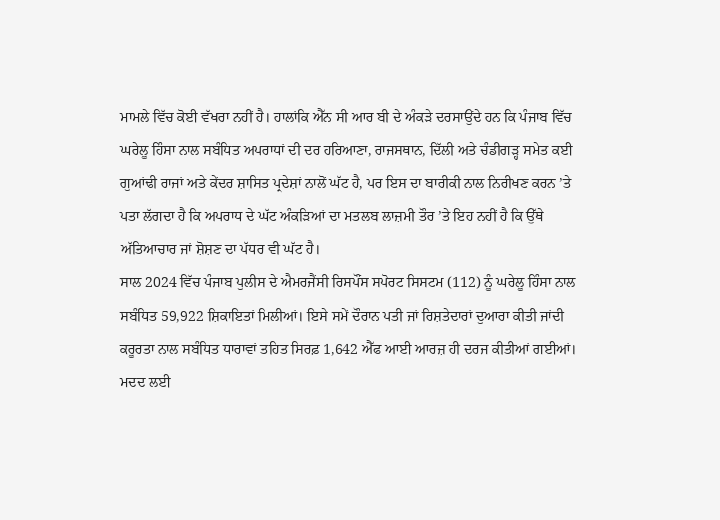ਮਾਮਲੇ ਵਿੱਚ ਕੋਈ ਵੱਖਰਾ ਨਹੀਂ ਹੈ। ਹਾਲਾਂਕਿ ਐੱਨ ਸੀ ਆਰ ਬੀ ਦੇ ਅੰਕੜੇ ਦਰਸਾਉਂਦੇ ਹਨ ਕਿ ਪੰਜਾਬ ਵਿੱਚ ਘਰੇਲੂ ਹਿੰਸਾ ਨਾਲ ਸਬੰਧਿਤ ਅਪਰਾਧਾਂ ਦੀ ਦਰ ਹਰਿਆਣਾ, ਰਾਜਸਥਾਨ, ਦਿੱਲੀ ਅਤੇ ਚੰਡੀਗੜ੍ਹ ਸਮੇਤ ਕਈ ਗੁਆਂਢੀ ਰਾਜਾਂ ਅਤੇ ਕੇਂਦਰ ਸ਼ਾਸਿਤ ਪ੍ਰਦੇਸ਼ਾਂ ਨਾਲੋਂ ਘੱਟ ਹੈ, ਪਰ ਇਸ ਦਾ ਬਾਰੀਕੀ ਨਾਲ ਨਿਰੀਖਣ ਕਰਨ ’ਤੇ ਪਤਾ ਲੱਗਦਾ ਹੈ ਕਿ ਅਪਰਾਧ ਦੇ ਘੱਟ ਅੰਕੜਿਆਂ ਦਾ ਮਤਲਬ ਲਾਜ਼ਮੀ ਤੌਰ ’ਤੇ ਇਹ ਨਹੀਂ ਹੈ ਕਿ ਉੱਥੇ ਅੱਤਿਆਚਾਰ ਜਾਂ ਸ਼ੋਸ਼ਣ ਦਾ ਪੱਧਰ ਵੀ ਘੱਟ ਹੈ।
ਸਾਲ 2024 ਵਿੱਚ ਪੰਜਾਬ ਪੁਲੀਸ ਦੇ ਐਮਰਜੈਂਸੀ ਰਿਸਪੌਂਸ ਸਪੋਰਟ ਸਿਸਟਮ (112) ਨੂੰ ਘਰੇਲੂ ਹਿੰਸਾ ਨਾਲ ਸਬੰਧਿਤ 59,922 ਸ਼ਿਕਾਇਤਾਂ ਮਿਲੀਆਂ। ਇਸੇ ਸਮੇਂ ਦੌਰਾਨ ਪਤੀ ਜਾਂ ਰਿਸ਼ਤੇਦਾਰਾਂ ਦੁਆਰਾ ਕੀਤੀ ਜਾਂਦੀ ਕਰੂਰਤਾ ਨਾਲ ਸਬੰਧਿਤ ਧਾਰਾਵਾਂ ਤਹਿਤ ਸਿਰਫ਼ 1,642 ਐੱਫ ਆਈ ਆਰਜ਼ ਹੀ ਦਰਜ ਕੀਤੀਆਂ ਗਈਆਂ। ਮਦਦ ਲਈ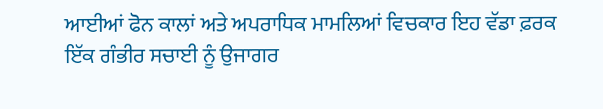ਆਈਆਂ ਫੋਨ ਕਾਲਾਂ ਅਤੇ ਅਪਰਾਧਿਕ ਮਾਮਲਿਆਂ ਵਿਚਕਾਰ ਇਹ ਵੱਡਾ ਫ਼ਰਕ ਇੱਕ ਗੰਭੀਰ ਸਚਾਈ ਨੂੰ ਉਜਾਗਰ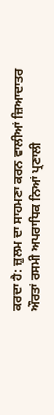ਕਰਦਾ ਹੈ: ਜ਼ੁਲਮ ਦਾ ਸਾਹਮਣਾ ਕਰਨ ਵਾਲੀਆਂ ਜ਼ਿਆਦਾਤਰ ਔਰਤਾਂ ਰਸਮੀ ਅਪਰਾਧਿਕ ਨਿਆਂ ਪ੍ਰਣਾਲੀ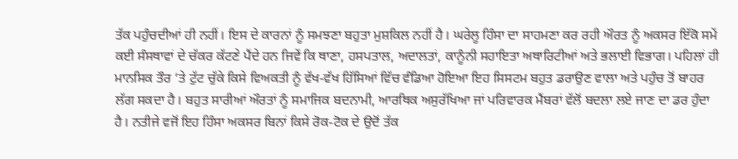ਤੱਕ ਪਹੁੰਚਦੀਆਂ ਹੀ ਨਹੀਂ। ਇਸ ਦੇ ਕਾਰਨਾਂ ਨੂੰ ਸਮਝਣਾ ਬਹੁਤਾ ਮੁਸ਼ਕਿਲ ਨਹੀਂ ਹੈ। ਘਰੇਲੂ ਹਿੰਸਾ ਦਾ ਸਾਹਮਣਾ ਕਰ ਰਹੀ ਔਰਤ ਨੂੰ ਅਕਸਰ ਇੱਕੋ ਸਮੇਂ ਕਈ ਸੰਸਥਾਵਾਂ ਦੇ ਚੱਕਰ ਕੱਟਣੇ ਪੈਂਦੇ ਹਨ ਜਿਵੇਂ ਕਿ ਥਾਣਾ, ਹਸਪਤਾਲ, ਅਦਾਲਤਾਂ, ਕਾਨੂੰਨੀ ਸਹਾਇਤਾ ਅਥਾਰਿਟੀਆਂ ਅਤੇ ਭਲਾਈ ਵਿਭਾਗ। ਪਹਿਲਾਂ ਹੀ ਮਾਨਸਿਕ ਤੌਰ ’ਤੇ ਟੁੱਟ ਚੁੱਕੇ ਕਿਸੇ ਵਿਅਕਤੀ ਨੂੰ ਵੱਖ-ਵੱਖ ਹਿੱਸਿਆਂ ਵਿੱਚ ਵੰਡਿਆ ਹੋਇਆ ਇਹ ਸਿਸਟਮ ਬਹੁਤ ਡਰਾਉਣ ਵਾਲਾ ਅਤੇ ਪਹੁੰਚ ਤੋਂ ਬਾਹਰ ਲੱਗ ਸਕਦਾ ਹੈ। ਬਹੁਤ ਸਾਰੀਆਂ ਔਰਤਾਂ ਨੂੰ ਸਮਾਜਿਕ ਬਦਨਾਮੀ, ਆਰਥਿਕ ਅਸੁਰੱਖਿਆ ਜਾਂ ਪਰਿਵਾਰਕ ਮੈਂਬਰਾਂ ਵੱਲੋਂ ਬਦਲਾ ਲਏ ਜਾਣ ਦਾ ਡਰ ਹੁੰਦਾ ਹੈ। ਨਤੀਜੇ ਵਜੋਂ ਇਹ ਹਿੰਸਾ ਅਕਸਰ ਬਿਨਾਂ ਕਿਸੇ ਰੋਕ-ਟੋਕ ਦੇ ਉਦੋਂ ਤੱਕ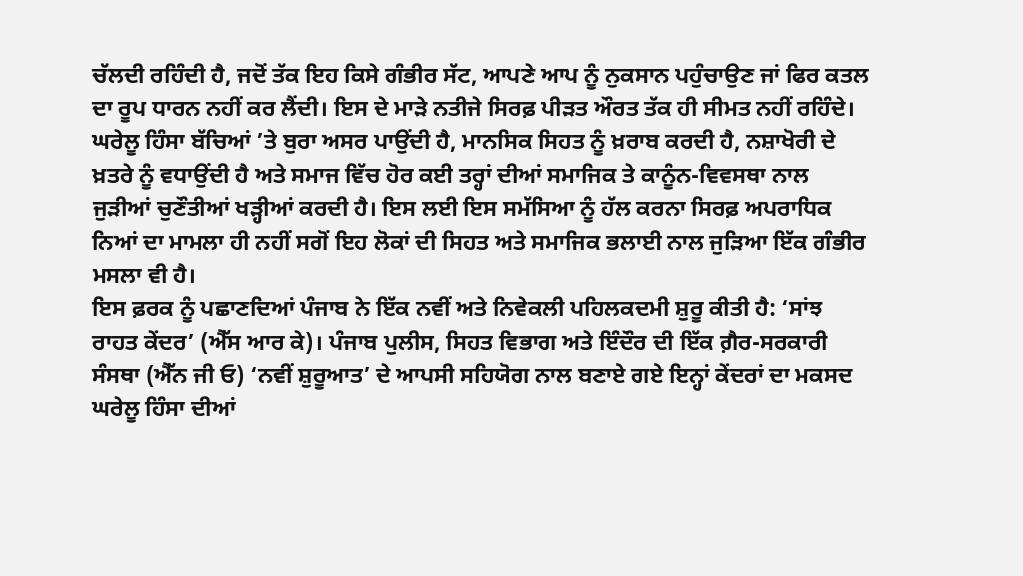ਚੱਲਦੀ ਰਹਿੰਦੀ ਹੈ, ਜਦੋਂ ਤੱਕ ਇਹ ਕਿਸੇ ਗੰਭੀਰ ਸੱਟ, ਆਪਣੇ ਆਪ ਨੂੰ ਨੁਕਸਾਨ ਪਹੁੰਚਾਉਣ ਜਾਂ ਫਿਰ ਕਤਲ ਦਾ ਰੂਪ ਧਾਰਨ ਨਹੀਂ ਕਰ ਲੈਂਦੀ। ਇਸ ਦੇ ਮਾੜੇ ਨਤੀਜੇ ਸਿਰਫ਼ ਪੀੜਤ ਔਰਤ ਤੱਕ ਹੀ ਸੀਮਤ ਨਹੀਂ ਰਹਿੰਦੇ। ਘਰੇਲੂ ਹਿੰਸਾ ਬੱਚਿਆਂ ’ਤੇ ਬੁਰਾ ਅਸਰ ਪਾਉਂਦੀ ਹੈ, ਮਾਨਸਿਕ ਸਿਹਤ ਨੂੰ ਖ਼ਰਾਬ ਕਰਦੀ ਹੈ, ਨਸ਼ਾਖੋਰੀ ਦੇ ਖ਼ਤਰੇ ਨੂੰ ਵਧਾਉਂਦੀ ਹੈ ਅਤੇ ਸਮਾਜ ਵਿੱਚ ਹੋਰ ਕਈ ਤਰ੍ਹਾਂ ਦੀਆਂ ਸਮਾਜਿਕ ਤੇ ਕਾਨੂੰਨ-ਵਿਵਸਥਾ ਨਾਲ ਜੁੜੀਆਂ ਚੁਣੌਤੀਆਂ ਖੜ੍ਹੀਆਂ ਕਰਦੀ ਹੈ। ਇਸ ਲਈ ਇਸ ਸਮੱਸਿਆ ਨੂੰ ਹੱਲ ਕਰਨਾ ਸਿਰਫ਼ ਅਪਰਾਧਿਕ ਨਿਆਂ ਦਾ ਮਾਮਲਾ ਹੀ ਨਹੀਂ ਸਗੋਂ ਇਹ ਲੋਕਾਂ ਦੀ ਸਿਹਤ ਅਤੇ ਸਮਾਜਿਕ ਭਲਾਈ ਨਾਲ ਜੁੜਿਆ ਇੱਕ ਗੰਭੀਰ ਮਸਲਾ ਵੀ ਹੈ।
ਇਸ ਫ਼ਰਕ ਨੂੰ ਪਛਾਣਦਿਆਂ ਪੰਜਾਬ ਨੇ ਇੱਕ ਨਵੀਂ ਅਤੇ ਨਿਵੇਕਲੀ ਪਹਿਲਕਦਮੀ ਸ਼ੁਰੂ ਕੀਤੀ ਹੈ: ‘ਸਾਂਝ ਰਾਹਤ ਕੇਂਦਰ’ (ਐੱਸ ਆਰ ਕੇ)। ਪੰਜਾਬ ਪੁਲੀਸ, ਸਿਹਤ ਵਿਭਾਗ ਅਤੇ ਇੰਦੌਰ ਦੀ ਇੱਕ ਗ਼ੈਰ-ਸਰਕਾਰੀ ਸੰਸਥਾ (ਐੱਨ ਜੀ ਓ) ‘ਨਵੀਂ ਸ਼ੁਰੂਆਤ’ ਦੇ ਆਪਸੀ ਸਹਿਯੋਗ ਨਾਲ ਬਣਾਏ ਗਏ ਇਨ੍ਹਾਂ ਕੇਂਦਰਾਂ ਦਾ ਮਕਸਦ ਘਰੇਲੂ ਹਿੰਸਾ ਦੀਆਂ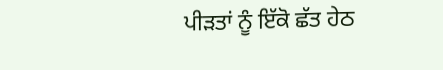ਪੀੜਤਾਂ ਨੂੰ ਇੱਕੋ ਛੱਤ ਹੇਠ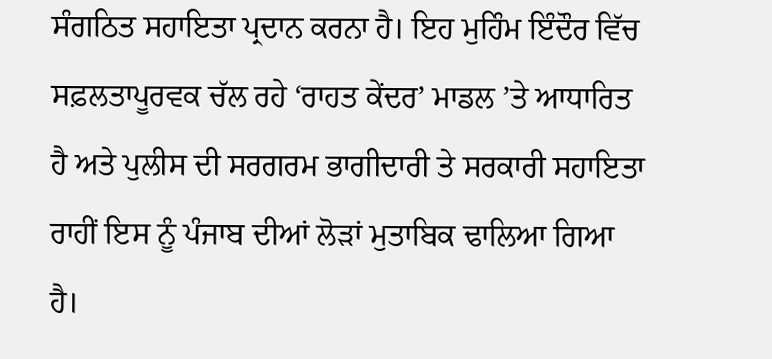ਸੰਗਠਿਤ ਸਹਾਇਤਾ ਪ੍ਰਦਾਨ ਕਰਨਾ ਹੈ। ਇਹ ਮੁਹਿੰਮ ਇੰਦੌਰ ਵਿੱਚ ਸਫ਼ਲਤਾਪੂਰਵਕ ਚੱਲ ਰਹੇ ‘ਰਾਹਤ ਕੇਂਦਰ’ ਮਾਡਲ ’ਤੇ ਆਧਾਰਿਤ ਹੈ ਅਤੇ ਪੁਲੀਸ ਦੀ ਸਰਗਰਮ ਭਾਗੀਦਾਰੀ ਤੇ ਸਰਕਾਰੀ ਸਹਾਇਤਾ ਰਾਹੀਂ ਇਸ ਨੂੰ ਪੰਜਾਬ ਦੀਆਂ ਲੋੜਾਂ ਮੁਤਾਬਿਕ ਢਾਲਿਆ ਗਿਆ ਹੈ।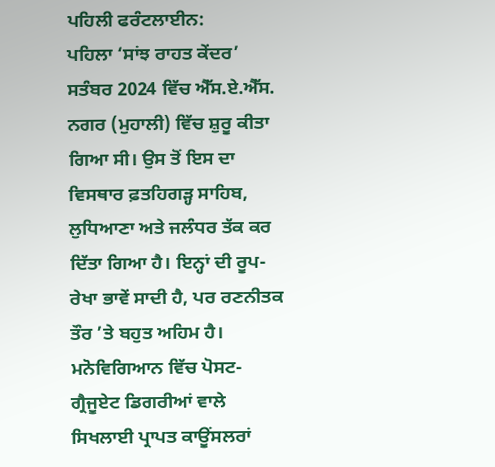ਪਹਿਲੀ ਫਰੰਟਲਾਈਨ:
ਪਹਿਲਾ ‘ਸਾਂਝ ਰਾਹਤ ਕੇਂਦਰ’ ਸਤੰਬਰ 2024 ਵਿੱਚ ਐੱਸ.ਏ.ਐੱਸ. ਨਗਰ (ਮੁਹਾਲੀ) ਵਿੱਚ ਸ਼ੁਰੂ ਕੀਤਾ ਗਿਆ ਸੀ। ਉਸ ਤੋਂ ਇਸ ਦਾ ਵਿਸਥਾਰ ਫ਼ਤਹਿਗੜ੍ਹ ਸਾਹਿਬ, ਲੁਧਿਆਣਾ ਅਤੇ ਜਲੰਧਰ ਤੱਕ ਕਰ ਦਿੱਤਾ ਗਿਆ ਹੈ। ਇਨ੍ਹਾਂ ਦੀ ਰੂਪ-ਰੇਖਾ ਭਾਵੇਂ ਸਾਦੀ ਹੈ, ਪਰ ਰਣਨੀਤਕ ਤੌਰ ’ਤੇ ਬਹੁਤ ਅਹਿਮ ਹੈ। ਮਨੋਵਿਗਿਆਨ ਵਿੱਚ ਪੋਸਟ-ਗ੍ਰੈਜੂਏਟ ਡਿਗਰੀਆਂ ਵਾਲੇ ਸਿਖਲਾਈ ਪ੍ਰਾਪਤ ਕਾਊਂਸਲਰਾਂ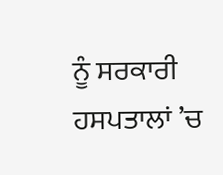ਨੂੰ ਸਰਕਾਰੀ ਹਸਪਤਾਲਾਂ ’ਚ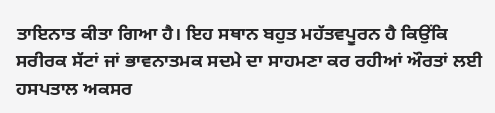ਤਾਇਨਾਤ ਕੀਤਾ ਗਿਆ ਹੈ। ਇਹ ਸਥਾਨ ਬਹੁਤ ਮਹੱਤਵਪੂਰਨ ਹੈ ਕਿਉਂਕਿ ਸਰੀਰਕ ਸੱਟਾਂ ਜਾਂ ਭਾਵਨਾਤਮਕ ਸਦਮੇ ਦਾ ਸਾਹਮਣਾ ਕਰ ਰਹੀਆਂ ਔਰਤਾਂ ਲਈ ਹਸਪਤਾਲ ਅਕਸਰ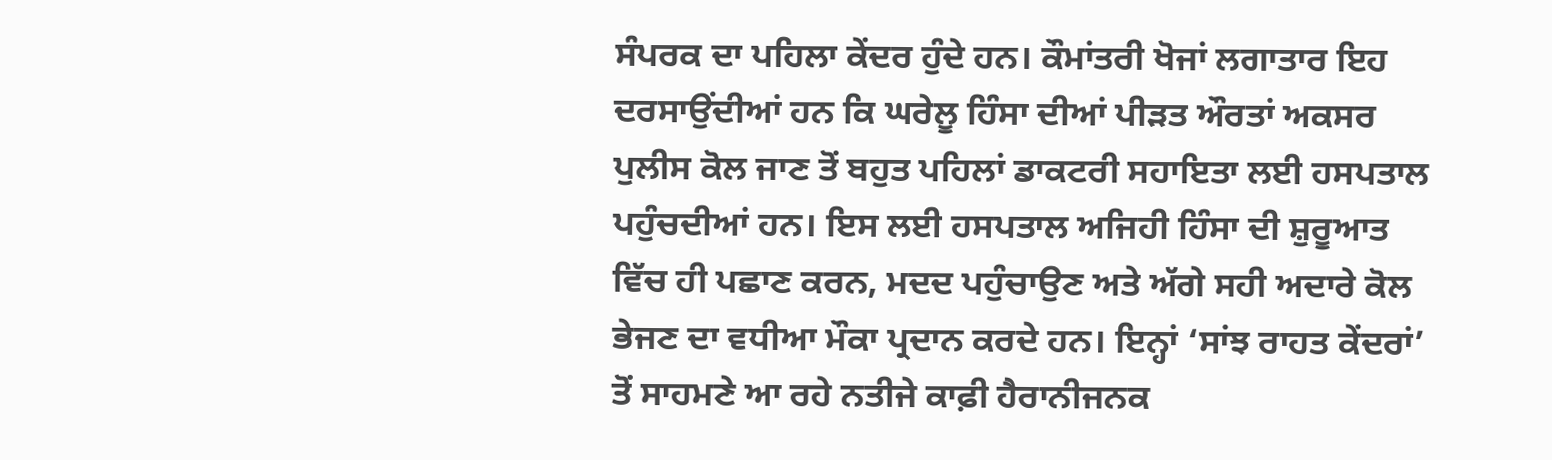ਸੰਪਰਕ ਦਾ ਪਹਿਲਾ ਕੇਂਦਰ ਹੁੰਦੇ ਹਨ। ਕੌਮਾਂਤਰੀ ਖੋਜਾਂ ਲਗਾਤਾਰ ਇਹ ਦਰਸਾਉਂਦੀਆਂ ਹਨ ਕਿ ਘਰੇਲੂ ਹਿੰਸਾ ਦੀਆਂ ਪੀੜਤ ਔਰਤਾਂ ਅਕਸਰ ਪੁਲੀਸ ਕੋਲ ਜਾਣ ਤੋਂ ਬਹੁਤ ਪਹਿਲਾਂ ਡਾਕਟਰੀ ਸਹਾਇਤਾ ਲਈ ਹਸਪਤਾਲ ਪਹੁੰਚਦੀਆਂ ਹਨ। ਇਸ ਲਈ ਹਸਪਤਾਲ ਅਜਿਹੀ ਹਿੰਸਾ ਦੀ ਸ਼ੁਰੂਆਤ ਵਿੱਚ ਹੀ ਪਛਾਣ ਕਰਨ, ਮਦਦ ਪਹੁੰਚਾਉਣ ਅਤੇ ਅੱਗੇ ਸਹੀ ਅਦਾਰੇ ਕੋਲ ਭੇਜਣ ਦਾ ਵਧੀਆ ਮੌਕਾ ਪ੍ਰਦਾਨ ਕਰਦੇ ਹਨ। ਇਨ੍ਹਾਂ ‘ਸਾਂਝ ਰਾਹਤ ਕੇਂਦਰਾਂ’ ਤੋਂ ਸਾਹਮਣੇ ਆ ਰਹੇ ਨਤੀਜੇ ਕਾਫ਼ੀ ਹੈਰਾਨੀਜਨਕ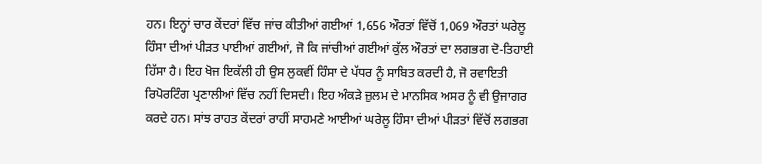ਹਨ। ਇਨ੍ਹਾਂ ਚਾਰ ਕੇਂਦਰਾਂ ਵਿੱਚ ਜਾਂਚ ਕੀਤੀਆਂ ਗਈਆਂ 1,656 ਔਰਤਾਂ ਵਿੱਚੋਂ 1,069 ਔਰਤਾਂ ਘਰੇਲੂ ਹਿੰਸਾ ਦੀਆਂ ਪੀੜਤ ਪਾਈਆਂ ਗਈਆਂ, ਜੋ ਕਿ ਜਾਂਚੀਆਂ ਗਈਆਂ ਕੁੱਲ ਔਰਤਾਂ ਦਾ ਲਗਭਗ ਦੋ-ਤਿਹਾਈ ਹਿੱਸਾ ਹੈ। ਇਹ ਖੋਜ ਇਕੱਲੀ ਹੀ ਉਸ ਲੁਕਵੀਂ ਹਿੰਸਾ ਦੇ ਪੱਧਰ ਨੂੰ ਸਾਬਿਤ ਕਰਦੀ ਹੈ, ਜੋ ਰਵਾਇਤੀ ਰਿਪੋਰਟਿੰਗ ਪ੍ਰਣਾਲੀਆਂ ਵਿੱਚ ਨਹੀਂ ਦਿਸਦੀ। ਇਹ ਅੰਕੜੇ ਜ਼ੁਲਮ ਦੇ ਮਾਨਸਿਕ ਅਸਰ ਨੂੰ ਵੀ ਉਜਾਗਰ ਕਰਦੇ ਹਨ। ਸਾਂਝ ਰਾਹਤ ਕੇਂਦਰਾਂ ਰਾਹੀਂ ਸਾਹਮਣੇ ਆਈਆਂ ਘਰੇਲੂ ਹਿੰਸਾ ਦੀਆਂ ਪੀੜਤਾਂ ਵਿੱਚੋਂ ਲਗਭਗ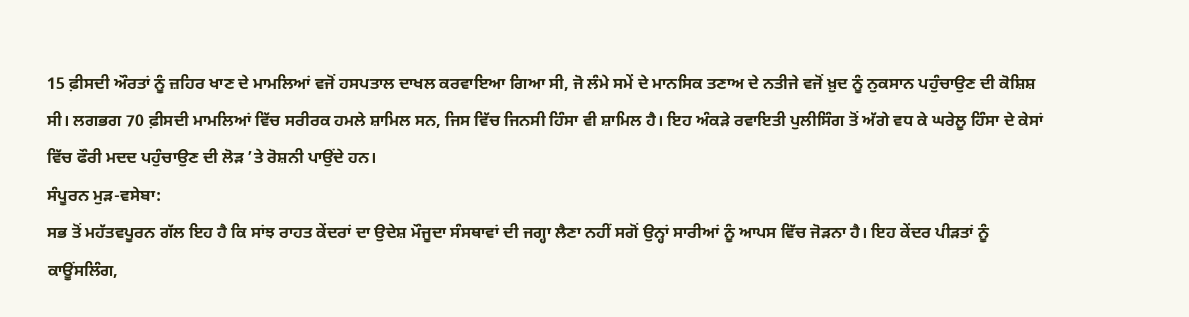15 ਫ਼ੀਸਦੀ ਔਰਤਾਂ ਨੂੰ ਜ਼ਹਿਰ ਖਾਣ ਦੇ ਮਾਮਲਿਆਂ ਵਜੋਂ ਹਸਪਤਾਲ ਦਾਖਲ ਕਰਵਾਇਆ ਗਿਆ ਸੀ, ਜੋ ਲੰਮੇ ਸਮੇਂ ਦੇ ਮਾਨਸਿਕ ਤਣਾਅ ਦੇ ਨਤੀਜੇ ਵਜੋਂ ਖ਼ੁਦ ਨੂੰ ਨੁਕਸਾਨ ਪਹੁੰਚਾਉਣ ਦੀ ਕੋਸ਼ਿਸ਼ ਸੀ। ਲਗਭਗ 70 ਫ਼ੀਸਦੀ ਮਾਮਲਿਆਂ ਵਿੱਚ ਸਰੀਰਕ ਹਮਲੇ ਸ਼ਾਮਿਲ ਸਨ, ਜਿਸ ਵਿੱਚ ਜਿਨਸੀ ਹਿੰਸਾ ਵੀ ਸ਼ਾਮਿਲ ਹੈ। ਇਹ ਅੰਕੜੇ ਰਵਾਇਤੀ ਪੁਲੀਸਿੰਗ ਤੋਂ ਅੱਗੇ ਵਧ ਕੇ ਘਰੇਲੂ ਹਿੰਸਾ ਦੇ ਕੇਸਾਂ ਵਿੱਚ ਫੌਰੀ ਮਦਦ ਪਹੁੰਚਾਉਣ ਦੀ ਲੋੜ ’ਤੇ ਰੋਸ਼ਨੀ ਪਾਉਂਦੇ ਹਨ।
ਸੰਪੂਰਨ ਮੁੜ-ਵਸੇਬਾ:
ਸਭ ਤੋਂ ਮਹੱਤਵਪੂਰਨ ਗੱਲ ਇਹ ਹੈ ਕਿ ਸਾਂਝ ਰਾਹਤ ਕੇਂਦਰਾਂ ਦਾ ਉਦੇਸ਼ ਮੌਜੂਦਾ ਸੰਸਥਾਵਾਂ ਦੀ ਜਗ੍ਹਾ ਲੈਣਾ ਨਹੀਂ ਸਗੋਂ ਉਨ੍ਹਾਂ ਸਾਰੀਆਂ ਨੂੰ ਆਪਸ ਵਿੱਚ ਜੋੜਨਾ ਹੈ। ਇਹ ਕੇਂਦਰ ਪੀੜਤਾਂ ਨੂੰ ਕਾਊਂਸਲਿੰਗ,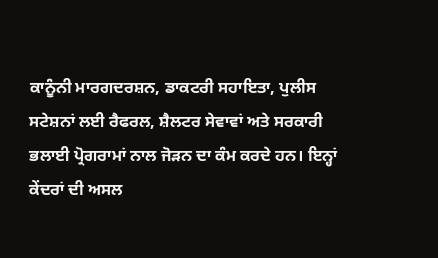ਕਾਨੂੰਨੀ ਮਾਰਗਦਰਸ਼ਨ, ਡਾਕਟਰੀ ਸਹਾਇਤਾ, ਪੁਲੀਸ ਸਟੇਸ਼ਨਾਂ ਲਈ ਰੈਫਰਲ, ਸ਼ੈਲਟਰ ਸੇਵਾਵਾਂ ਅਤੇ ਸਰਕਾਰੀ ਭਲਾਈ ਪ੍ਰੋਗਰਾਮਾਂ ਨਾਲ ਜੋੜਨ ਦਾ ਕੰਮ ਕਰਦੇ ਹਨ। ਇਨ੍ਹਾਂ ਕੇਂਦਰਾਂ ਦੀ ਅਸਲ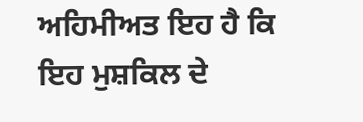ਅਹਿਮੀਅਤ ਇਹ ਹੈ ਕਿ ਇਹ ਮੁਸ਼ਕਿਲ ਦੇ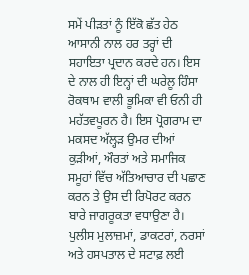ਸਮੇਂ ਪੀੜਤਾਂ ਨੂੰ ਇੱਕੋ ਛੱਤ ਹੇਠ ਆਸਾਨੀ ਨਾਲ ਹਰ ਤਰ੍ਹਾਂ ਦੀ ਸਹਾਇਤਾ ਪ੍ਰਦਾਨ ਕਰਦੇ ਹਨ। ਇਸ ਦੇ ਨਾਲ ਹੀ ਇਨ੍ਹਾਂ ਦੀ ਘਰੇਲੂ ਹਿੰਸਾ ਰੋਕਥਾਮ ਵਾਲੀ ਭੂਮਿਕਾ ਵੀ ਓਨੀ ਹੀ ਮਹੱਤਵਪੂਰਨ ਹੈ। ਇਸ ਪ੍ਰੋਗਰਾਮ ਦਾ ਮਕਸਦ ਅੱਲ੍ਹੜ ਉਮਰ ਦੀਆਂ ਕੁੜੀਆਂ, ਔਰਤਾਂ ਅਤੇ ਸਮਾਜਿਕ ਸਮੂਹਾਂ ਵਿੱਚ ਅੱਤਿਆਚਾਰ ਦੀ ਪਛਾਣ ਕਰਨ ਤੇ ਉਸ ਦੀ ਰਿਪੋਰਟ ਕਰਨ ਬਾਰੇ ਜਾਗਰੂਕਤਾ ਵਧਾਉਣਾ ਹੈ। ਪੁਲੀਸ ਮੁਲਾਜ਼ਮਾਂ, ਡਾਕਟਰਾਂ, ਨਰਸਾਂ ਅਤੇ ਹਸਪਤਾਲ ਦੇ ਸਟਾਫ਼ ਲਈ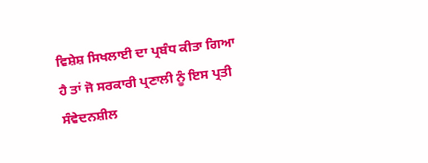ਵਿਸ਼ੇਸ਼ ਸਿਖਲਾਈ ਦਾ ਪ੍ਰਬੰਧ ਕੀਤਾ ਗਿਆ ਹੈ ਤਾਂ ਜੋ ਸਰਕਾਰੀ ਪ੍ਰਣਾਲੀ ਨੂੰ ਇਸ ਪ੍ਰਤੀ ਸੰਵੇਦਨਸ਼ੀਲ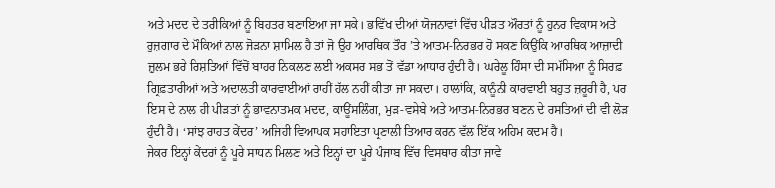ਅਤੇ ਮਦਦ ਦੇ ਤਰੀਕਿਆਂ ਨੂੰ ਬਿਹਤਰ ਬਣਾਇਆ ਜਾ ਸਕੇ। ਭਵਿੱਖ ਦੀਆਂ ਯੋਜਨਾਵਾਂ ਵਿੱਚ ਪੀੜਤ ਔਰਤਾਂ ਨੂੰ ਹੁਨਰ ਵਿਕਾਸ ਅਤੇ ਰੁਜ਼ਗਾਰ ਦੇ ਮੌਕਿਆਂ ਨਾਲ ਜੋੜਨਾ ਸ਼ਾਮਿਲ ਹੈ ਤਾਂ ਜੋ ਉਹ ਆਰਥਿਕ ਤੌਰ ’ਤੇ ਆਤਮ-ਨਿਰਭਰ ਹੋ ਸਕਣ ਕਿਉਂਕਿ ਆਰਥਿਕ ਆਜ਼ਾਦੀ ਜ਼ੁਲਮ ਭਰੇ ਰਿਸ਼ਤਿਆਂ ਵਿੱਚੋਂ ਬਾਹਰ ਨਿਕਲਣ ਲਈ ਅਕਸਰ ਸਭ ਤੋਂ ਵੱਡਾ ਆਧਾਰ ਹੁੰਦੀ ਹੈ। ਘਰੇਲੂ ਹਿੰਸਾ ਦੀ ਸਮੱਸਿਆ ਨੂੰ ਸਿਰਫ਼ ਗ੍ਰਿਫ਼ਤਾਰੀਆਂ ਅਤੇ ਅਦਾਲਤੀ ਕਾਰਵਾਈਆਂ ਰਾਹੀਂ ਹੱਲ ਨਹੀਂ ਕੀਤਾ ਜਾ ਸਕਦਾ। ਹਾਲਾਂਕਿ, ਕਾਨੂੰਨੀ ਕਾਰਵਾਈ ਬਹੁਤ ਜ਼ਰੂਰੀ ਹੈ, ਪਰ ਇਸ ਦੇ ਨਾਲ ਹੀ ਪੀੜਤਾਂ ਨੂੰ ਭਾਵਨਾਤਮਕ ਮਦਦ, ਕਾਊਂਸਲਿੰਗ, ਮੁੜ-ਵਸੇਬੇ ਅਤੇ ਆਤਮ-ਨਿਰਭਰ ਬਣਨ ਦੇ ਰਸਤਿਆਂ ਦੀ ਵੀ ਲੋੜ ਹੁੰਦੀ ਹੈ। ‘ਸਾਂਝ ਰਾਹਤ ਕੇਂਦਰ’ ਅਜਿਹੀ ਵਿਆਪਕ ਸਹਾਇਤਾ ਪ੍ਰਣਾਲੀ ਤਿਆਰ ਕਰਨ ਵੱਲ ਇੱਕ ਅਹਿਮ ਕਦਮ ਹੈ।
ਜੇਕਰ ਇਨ੍ਹਾਂ ਕੇਂਦਰਾਂ ਨੂੰ ਪੂਰੇ ਸਾਧਨ ਮਿਲਣ ਅਤੇ ਇਨ੍ਹਾਂ ਦਾ ਪੂਰੇ ਪੰਜਾਬ ਵਿੱਚ ਵਿਸਥਾਰ ਕੀਤਾ ਜਾਵੇ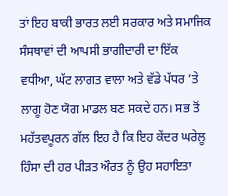ਤਾਂ ਇਹ ਬਾਕੀ ਭਾਰਤ ਲਈ ਸਰਕਾਰ ਅਤੇ ਸਮਾਜਿਕ ਸੰਸਥਾਵਾਂ ਦੀ ਆਪਸੀ ਭਾਗੀਦਾਰੀ ਦਾ ਇੱਕ ਵਧੀਆ, ਘੱਟ ਲਾਗਤ ਵਾਲਾ ਅਤੇ ਵੱਡੇ ਪੱਧਰ ’ਤੇ ਲਾਗੂ ਹੋਣ ਯੋਗ ਮਾਡਲ ਬਣ ਸਕਦੇ ਹਨ। ਸਭ ਤੋਂ ਮਹੱਤਵਪੂਰਨ ਗੱਲ ਇਹ ਹੈ ਕਿ ਇਹ ਕੇਂਦਰ ਘਰੇਲੂ ਹਿੰਸਾ ਦੀ ਹਰ ਪੀੜਤ ਔਰਤ ਨੂੰ ਉਹ ਸਹਾਇਤਾ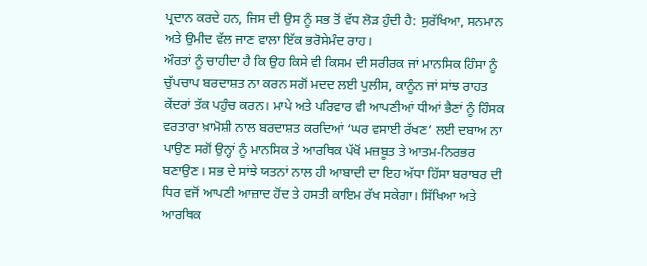ਪ੍ਰਦਾਨ ਕਰਦੇ ਹਨ, ਜਿਸ ਦੀ ਉਸ ਨੂੰ ਸਭ ਤੋਂ ਵੱਧ ਲੋੜ ਹੁੰਦੀ ਹੈ: ਸੁਰੱਖਿਆ, ਸਨਮਾਨ ਅਤੇ ਉਮੀਦ ਵੱਲ ਜਾਣ ਵਾਲਾ ਇੱਕ ਭਰੋਸੇਮੰਦ ਰਾਹ।
ਔਰਤਾਂ ਨੂੰ ਚਾਹੀਦਾ ਹੈ ਕਿ ਉਹ ਕਿਸੇ ਵੀ ਕਿਸਮ ਦੀ ਸਰੀਰਕ ਜਾਂ ਮਾਨਸਿਕ ਹਿੰਸਾ ਨੂੰ ਚੁੱਪਚਾਪ ਬਰਦਾਸ਼ਤ ਨਾ ਕਰਨ ਸਗੋਂ ਮਦਦ ਲਈ ਪੁਲੀਸ, ਕਾਨੂੰਨ ਜਾਂ ਸਾਂਝ ਰਾਹਤ ਕੇਂਦਰਾਂ ਤੱਕ ਪਹੁੰਚ ਕਰਨ। ਮਾਪੇ ਅਤੇ ਪਰਿਵਾਰ ਵੀ ਆਪਣੀਆਂ ਧੀਆਂ ਭੈਣਾਂ ਨੂੰ ਹਿੰਸਕ ਵਰਤਾਰਾ ਖ਼ਾਮੋਸ਼ੀ ਨਾਲ ਬਰਦਾਸ਼ਤ ਕਰਦਿਆਂ ‘ਘਰ ਵਸਾਈ ਰੱਖਣ’ ਲਈ ਦਬਾਅ ਨਾ ਪਾਉਣ ਸਗੋਂ ਉਨ੍ਹਾਂ ਨੂੰ ਮਾਨਸਿਕ ਤੇ ਆਰਥਿਕ ਪੱਖੋਂ ਮਜ਼ਬੂਤ ਤੇ ਆਤਮ-ਨਿਰਭਰ ਬਣਾਉਣ। ਸਭ ਦੇ ਸਾਂਝੇ ਯਤਨਾਂ ਨਾਲ ਹੀ ਆਬਾਦੀ ਦਾ ਇਹ ਅੱਧਾ ਹਿੱਸਾ ਬਰਾਬਰ ਦੀ ਧਿਰ ਵਜੋਂ ਆਪਣੀ ਆਜ਼ਾਦ ਹੋਂਦ ਤੇ ਹਸਤੀ ਕਾਇਮ ਰੱਖ ਸਕੇਗਾ। ਸਿੱਖਿਆ ਅਤੇ ਆਰਥਿਕ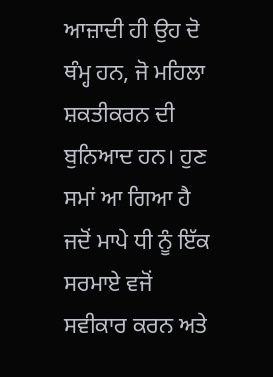ਆਜ਼ਾਦੀ ਹੀ ਉਹ ਦੋ ਥੰਮ੍ਹ ਹਨ, ਜੋ ਮਹਿਲਾ ਸ਼ਕਤੀਕਰਨ ਦੀ ਬੁਨਿਆਦ ਹਨ। ਹੁਣ ਸਮਾਂ ਆ ਗਿਆ ਹੈ ਜਦੋਂ ਮਾਪੇ ਧੀ ਨੂੰ ਇੱਕ ਸਰਮਾਏ ਵਜੋਂ ਸਵੀਕਾਰ ਕਰਨ ਅਤੇ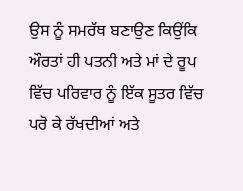ਉਸ ਨੂੰ ਸਮਰੱਥ ਬਣਾਉਣ ਕਿਉਂਕਿ ਔਰਤਾਂ ਹੀ ਪਤਨੀ ਅਤੇ ਮਾਂ ਦੇ ਰੂਪ ਵਿੱਚ ਪਰਿਵਾਰ ਨੂੰ ਇੱਕ ਸੂਤਰ ਵਿੱਚ ਪਰੋ ਕੇ ਰੱਖਦੀਆਂ ਅਤੇ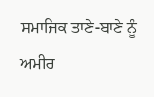ਸਮਾਜਿਕ ਤਾਣੇ-ਬਾਣੇ ਨੂੰ ਅਮੀਰ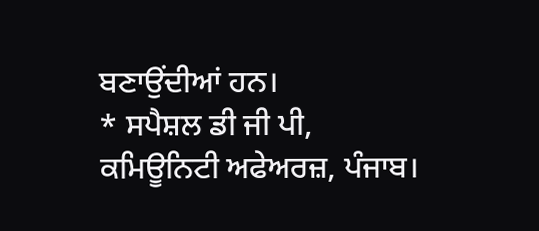ਬਣਾਉਂਦੀਆਂ ਹਨ।
* ਸਪੈਸ਼ਲ ਡੀ ਜੀ ਪੀ, ਕਮਿਊਨਿਟੀ ਅਫੇਅਰਜ਼, ਪੰਜਾਬ।